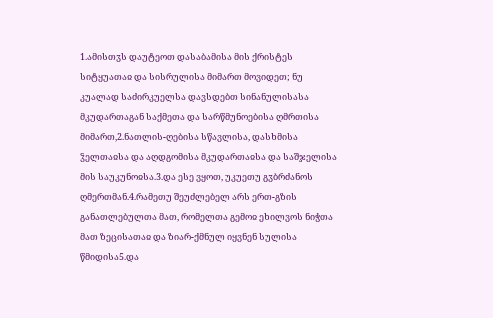1.ამისთჳს დაუტეოთ დასაბამისა მის ქრისტეს სიტყუათაჲ და სისრულისა მიმართ მოვიდეთ; ნუ კუალად საძირკუელსა დავსდებთ სინანულისასა მკუდართაგან საქმეთა და სარწმუნოებისა ღმრთისა მიმართ,2.ნათლის-ღებისა სწავლისა, დასხმისა ჴელთაჲსა და აღდგომისა მკუდართაჲსა და საშჯელისა მის საუკუნოჲსა.3.და ესე ვყოთ, უკუეთუ გჳბრძანოს ღმერთმან.4.რამეთუ შეუძლებელ არს ერთ-გზის განათლებულთა მათ, რომელთა გემოჲ ეხილვოს ნიჭთა მათ ზეცისათაჲ და ზიარ-ქმნულ იყვნენ სულისა წმიდისა5.და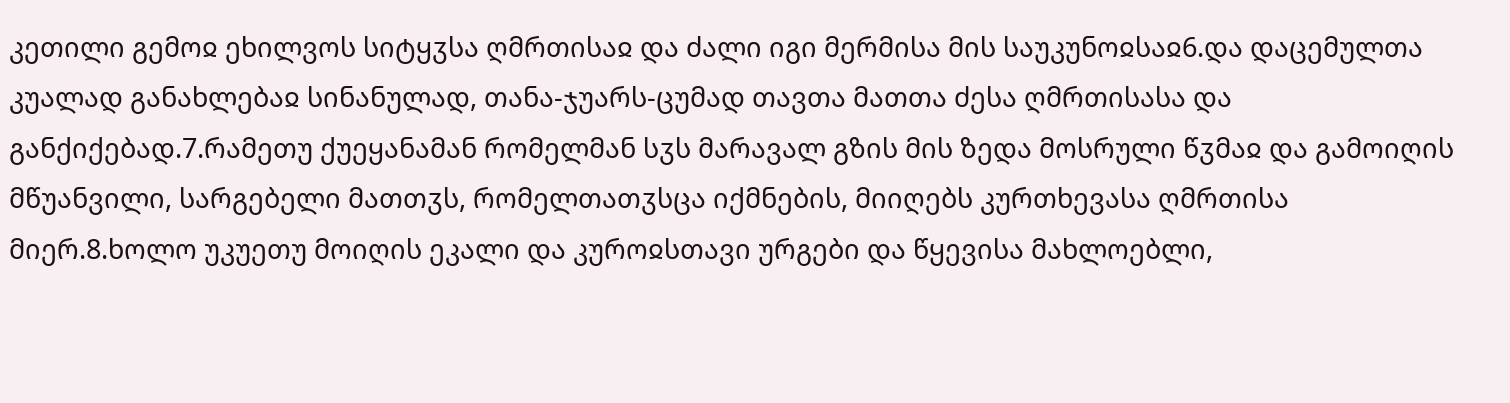კეთილი გემოჲ ეხილვოს სიტყჳსა ღმრთისაჲ და ძალი იგი მერმისა მის საუკუნოჲსაჲ6.და დაცემულთა კუალად განახლებაჲ სინანულად, თანა-ჯუარს-ცუმად თავთა მათთა ძესა ღმრთისასა და განქიქებად.7.რამეთუ ქუეყანამან რომელმან სჳს მარავალ გზის მის ზედა მოსრული წჳმაჲ და გამოიღის მწუანვილი, სარგებელი მათთჳს, რომელთათჳსცა იქმნების, მიიღებს კურთხევასა ღმრთისა მიერ.8.ხოლო უკუეთუ მოიღის ეკალი და კუროჲსთავი ურგები და წყევისა მახლოებლი,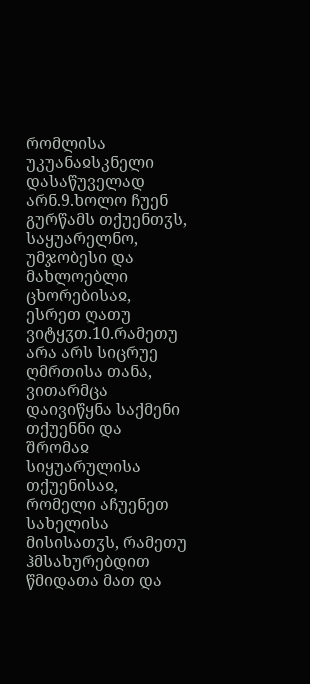რომლისა უკუანაჲსკნელი დასაწუველად არნ.9.ხოლო ჩუენ გურწამს თქუენთჳს, საყუარელნო, უმჯობესი და მახლოებლი ცხორებისაჲ, ესრეთ ღათუ ვიტყჳთ.10.რამეთუ არა არს სიცრუე ღმრთისა თანა, ვითარმცა დაივიწყნა საქმენი თქუენნი და შრომაჲ სიყუარულისა თქუენისაჲ, რომელი აჩუენეთ სახელისა მისისათჳს, რამეთუ ჰმსახურებდით წმიდათა მათ და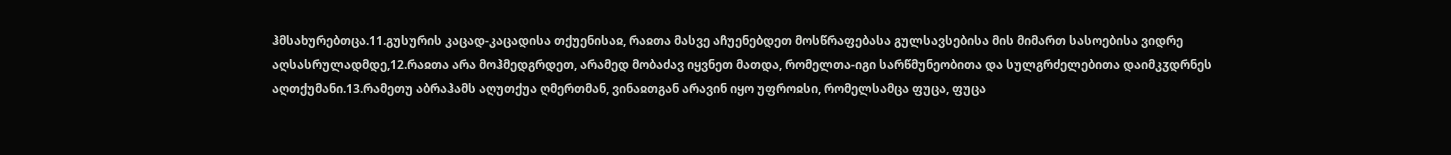ჰმსახურებთცა.11.გუსურის კაცად-კაცადისა თქუენისაჲ, რაჲთა მასვე აჩუენებდეთ მოსწრაფებასა გულსავსებისა მის მიმართ სასოებისა ვიდრე აღსასრულადმდე,12.რაჲთა არა მოჰმედგრდეთ, არამედ მობაძავ იყვნეთ მათდა, რომელთა-იგი სარწმუნეობითა და სულგრძელებითა დაიმკჳდრნეს აღთქუმანი.13.რამეთუ აბრაჰამს აღუთქუა ღმერთმან, ვინაჲთგან არავინ იყო უფროჲსი, რომელსამცა ფუცა, ფუცა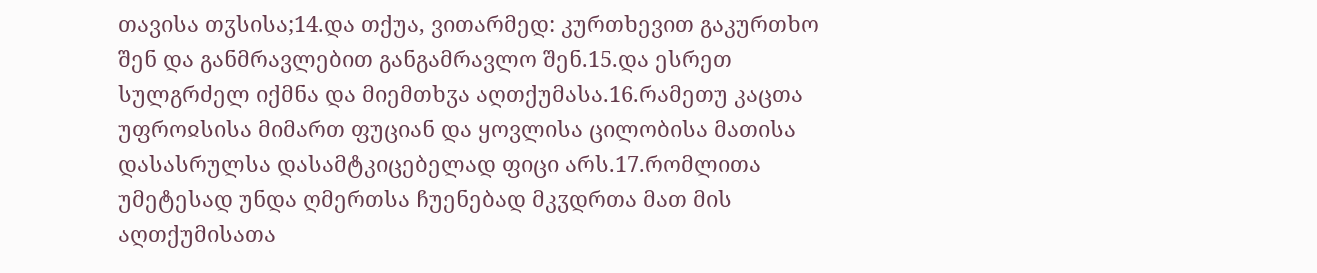თავისა თჳსისა;14.და თქუა, ვითარმედ: კურთხევით გაკურთხო შენ და განმრავლებით განგამრავლო შენ.15.და ესრეთ სულგრძელ იქმნა და მიემთხჳა აღთქუმასა.16.რამეთუ კაცთა უფროჲსისა მიმართ ფუციან და ყოვლისა ცილობისა მათისა დასასრულსა დასამტკიცებელად ფიცი არს.17.რომლითა უმეტესად უნდა ღმერთსა ჩუენებად მკჳდრთა მათ მის აღთქუმისათა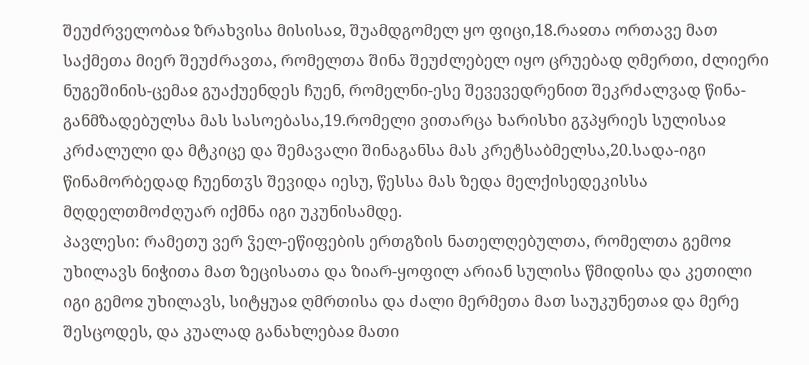შეუძრველობაჲ ზრახვისა მისისაჲ, შუამდგომელ ყო ფიცი,18.რაჲთა ორთავე მათ საქმეთა მიერ შეუძრავთა, რომელთა შინა შეუძლებელ იყო ცრუებად ღმერთი, ძლიერი ნუგეშინის-ცემაჲ გუაქუენდეს ჩუენ, რომელნი-ესე შევევედრენით შეკრძალვად წინა-განმზადებულსა მას სასოებასა,19.რომელი ვითარცა ხარისხი გჳპყრიეს სულისაჲ კრძალული და მტკიცე და შემავალი შინაგანსა მას კრეტსაბმელსა,20.სადა-იგი წინამორბედად ჩუენთჳს შევიდა იესუ, წესსა მას ზედა მელქისედეკისსა მღდელთმოძღუარ იქმნა იგი უკუნისამდე.
პავლესი: რამეთუ ვერ ჴელ-ეწიფების ერთგზის ნათელღებულთა, რომელთა გემოჲ უხილავს ნიჭითა მათ ზეცისათა და ზიარ-ყოფილ არიან სულისა წმიდისა და კეთილი იგი გემოჲ უხილავს, სიტყუაჲ ღმრთისა და ძალი მერმეთა მათ საუკუნეთაჲ და მერე შესცოდეს, და კუალად განახლებაჲ მათი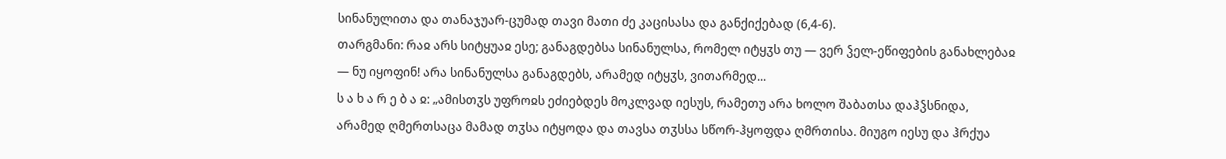სინანულითა და თანაჯუარ-ცუმად თავი მათი ძე კაცისასა და განქიქებად (6,4-6).
თარგმანი: რაჲ არს სიტყუაჲ ესე; განაგდებსა სინანულსა, რომელ იტყჳს თუ — ვერ ჴელ-ეწიფების განახლებაჲ — ნუ იყოფინ! არა სინანულსა განაგდებს, არამედ იტყჳს, ვითარმედ...
ს ა ხ ა რ ე ბ ა ჲ: „ამისთჳს უფროჲს ეძიებდეს მოკლვად იესუს, რამეთუ არა ხოლო შაბათსა დაჰჴსნიდა, არამედ ღმერთსაცა მამად თჳსა იტყოდა და თავსა თჳსსა სწორ-ჰყოფდა ღმრთისა. მიუგო იესუ და ჰრქუა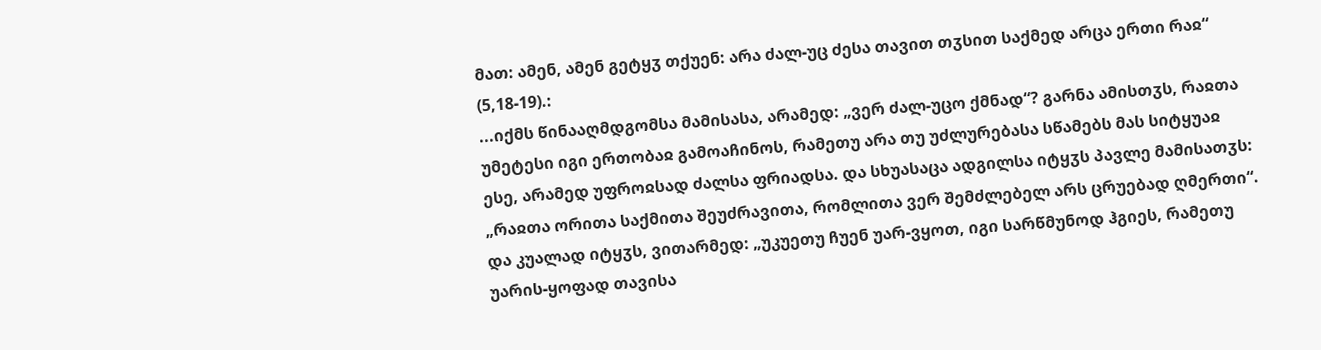მათ: ამენ, ამენ გეტყჳ თქუენ: არა ძალ-უც ძესა თავით თჳსით საქმედ არცა ერთი რაჲ“ (5,18-19).:
...იქმს წინააღმდგომსა მამისასა, არამედ: „ვერ ძალ-უცო ქმნად“? გარნა ამისთჳს, რაჲთა უმეტესი იგი ერთობაჲ გამოაჩინოს, რამეთუ არა თუ უძლურებასა სწამებს მას სიტყუაჲ ესე, არამედ უფროჲსად ძალსა ფრიადსა. და სხუასაცა ადგილსა იტყჳს პავლე მამისათჳს: „რაჲთა ორითა საქმითა შეუძრავითა, რომლითა ვერ შემძლებელ არს ცრუებად ღმერთი“. და კუალად იტყჳს, ვითარმედ: „უკუეთუ ჩუენ უარ-ვყოთ, იგი სარწმუნოდ ჰგიეს, რამეთუ უარის-ყოფად თავისა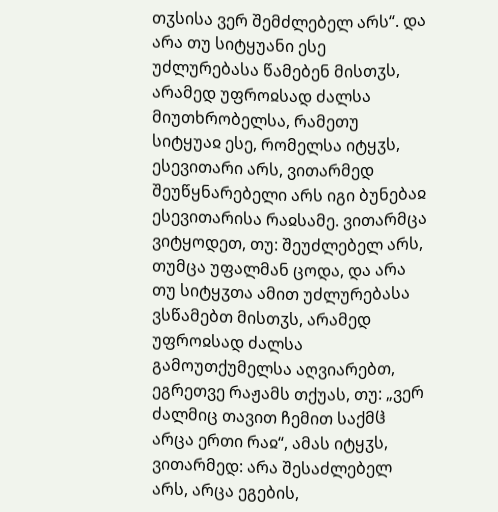თჳსისა ვერ შემძლებელ არს“. და არა თუ სიტყუანი ესე უძლურებასა წამებენ მისთჳს, არამედ უფროჲსად ძალსა მიუთხრობელსა, რამეთუ სიტყუაჲ ესე, რომელსა იტყჳს, ესევითარი არს, ვითარმედ შეუწყნარებელი არს იგი ბუნებაჲ ესევითარისა რაჲსამე. ვითარმცა ვიტყოდეთ, თუ: შეუძლებელ არს, თუმცა უფალმან ცოდა, და არა თუ სიტყჳთა ამით უძლურებასა ვსწამებთ მისთჳს, არამედ უფროჲსად ძალსა გამოუთქუმელსა აღვიარებთ, ეგრეთვე რაჟამს თქუას, თუ: „ვერ ძალმიც თავით ჩემით საქმჱ არცა ერთი რაჲ“, ამას იტყჳს, ვითარმედ: არა შესაძლებელ არს, არცა ეგების,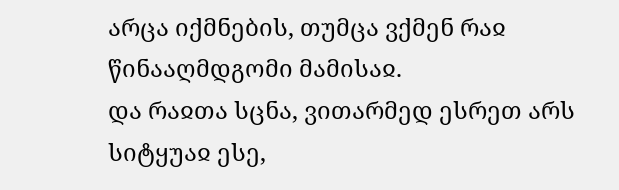არცა იქმნების, თუმცა ვქმენ რაჲ წინააღმდგომი მამისაჲ.
და რაჲთა სცნა, ვითარმედ ესრეთ არს სიტყუაჲ ესე,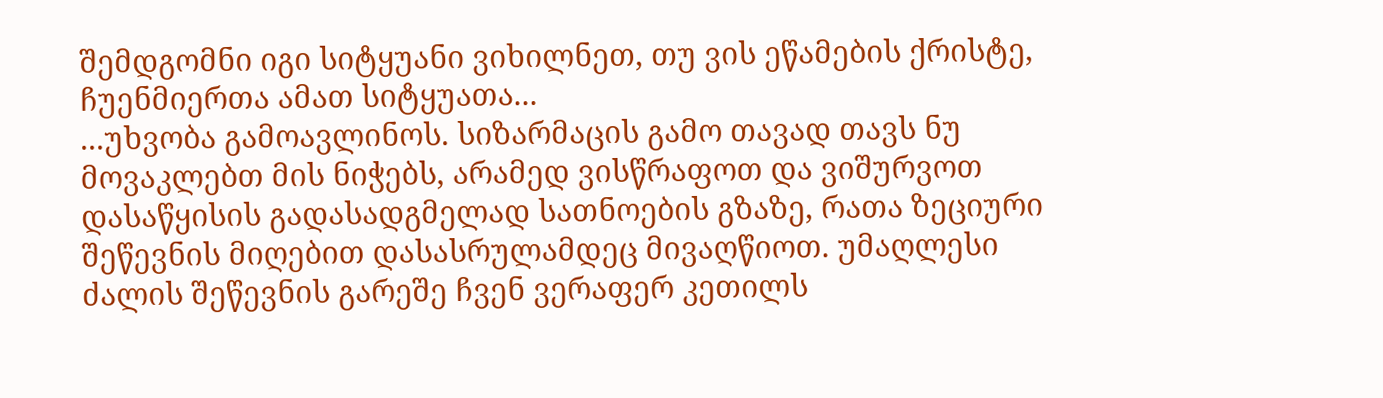შემდგომნი იგი სიტყუანი ვიხილნეთ, თუ ვის ეწამების ქრისტე, ჩუენმიერთა ამათ სიტყუათა...
...უხვობა გამოავლინოს. სიზარმაცის გამო თავად თავს ნუ მოვაკლებთ მის ნიჭებს, არამედ ვისწრაფოთ და ვიშურვოთ დასაწყისის გადასადგმელად სათნოების გზაზე, რათა ზეციური შეწევნის მიღებით დასასრულამდეც მივაღწიოთ. უმაღლესი ძალის შეწევნის გარეშე ჩვენ ვერაფერ კეთილს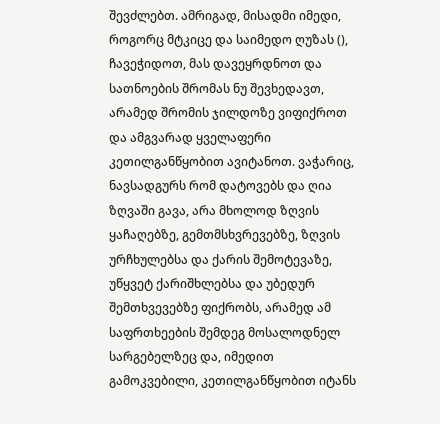შევძლებთ. ამრიგად, მისადმი იმედი, როგორც მტკიცე და საიმედო ღუზას (), ჩავეჭიდოთ, მას დავეყრდნოთ და სათნოების შრომას ნუ შევხედავთ, არამედ შრომის ჯილდოზე ვიფიქროთ და ამგვარად ყველაფერი კეთილგანწყობით ავიტანოთ. ვაჭარიც, ნავსადგურს რომ დატოვებს და ღია ზღვაში გავა, არა მხოლოდ ზღვის ყაჩაღებზე, გემთმსხვრევებზე, ზღვის ურჩხულებსა და ქარის შემოტევაზე, უწყვეტ ქარიშხლებსა და უბედურ შემთხვევებზე ფიქრობს, არამედ ამ საფრთხეების შემდეგ მოსალოდნელ სარგებელზეც და, იმედით გამოკვებილი, კეთილგანწყობით იტანს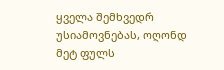ყველა შემხვედრ უსიამოვნებას, ოღონდ მეტ ფულს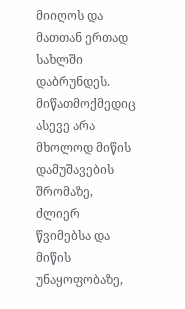მიიღოს და მათთან ერთად სახლში დაბრუნდეს. მიწათმოქმედიც ასევე არა მხოლოდ მიწის დამუშავების შრომაზე, ძლიერ წვიმებსა და მიწის უნაყოფობაზე,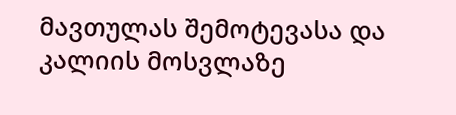მავთულას შემოტევასა და კალიის მოსვლაზე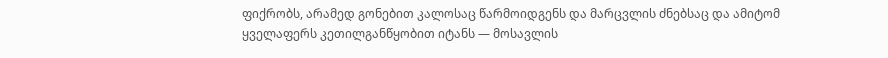ფიქრობს, არამედ გონებით კალოსაც წარმოიდგენს და მარცვლის ძნებსაც და ამიტომ ყველაფერს კეთილგანწყობით იტანს — მოსავლის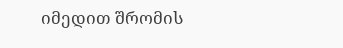იმედით შრომის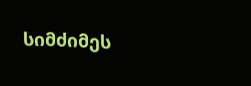სიმძიმეს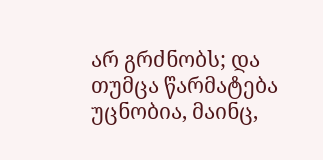არ გრძნობს; და თუმცა წარმატება უცნობია, მაინც,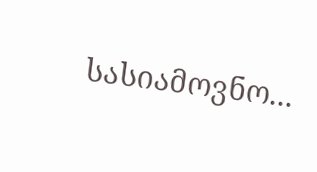სასიამოვნო...